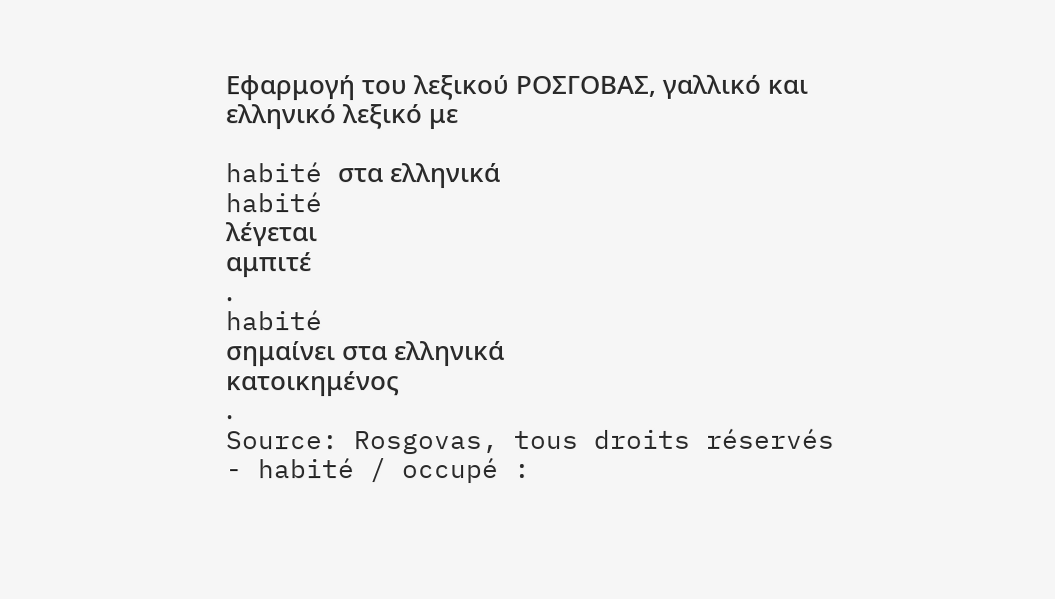Εφαρμογή του λεξικού ΡΟΣΓΟΒΑΣ, γαλλικό και ελληνικό λεξικό με

habité στα ελληνικά
habité
λέγεται
αμπιτέ
.
habité
σημαίνει στα ελληνικά
κατοικημένος
.
Source: Rosgovas, tous droits réservés
- habité / occupé :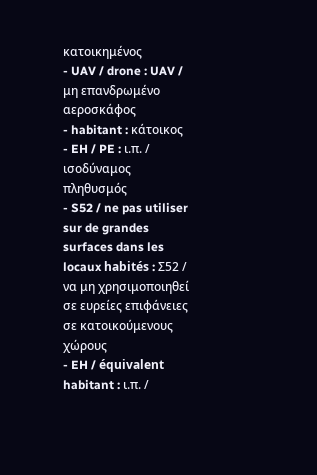κατοικημένος
- UAV / drone : UAV / μη επανδρωμένο αεροσκάφος
- habitant : κάτοικος
- EH / PE : ι.π. / ισοδύναμος πληθυσμός
- S52 / ne pas utiliser sur de grandes surfaces dans les locaux habités : Σ52 / να μη χρησιμοποιηθεί σε ευρείες επιφάνειες σε κατοικούμενους χώρους
- EH / équivalent habitant : ι.π. /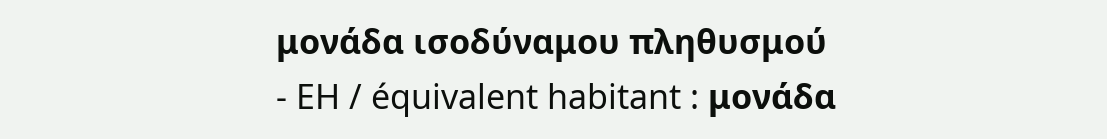μονάδα ισοδύναμου πληθυσμού
- EH / équivalent habitant : μονάδα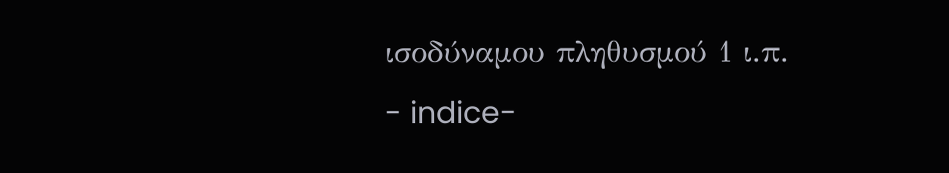ισοδύναμου πληθυσμού 1 ι.π.
- indice-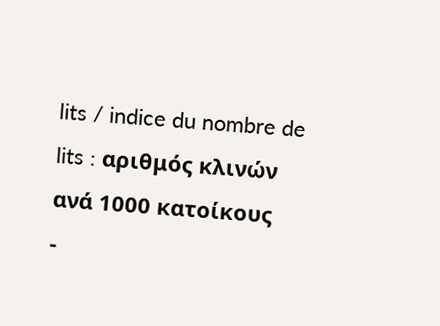lits / indice du nombre de lits : αριθμός κλινών ανά 1000 κατοίκους
-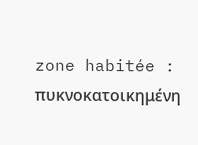zone habitée : πυκνοκατοικημένη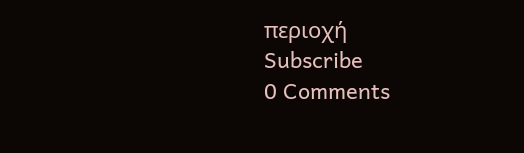περιοχή
Subscribe
0 Comments